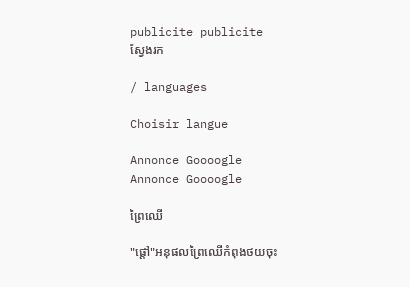publicite publicite
ស្វែងរក

/ languages

Choisir langue

Annonce Goooogle
Annonce Goooogle

ព្រៃឈើ

"ផ្តៅ"អនុផលព្រៃឈើកំពុងថយចុះ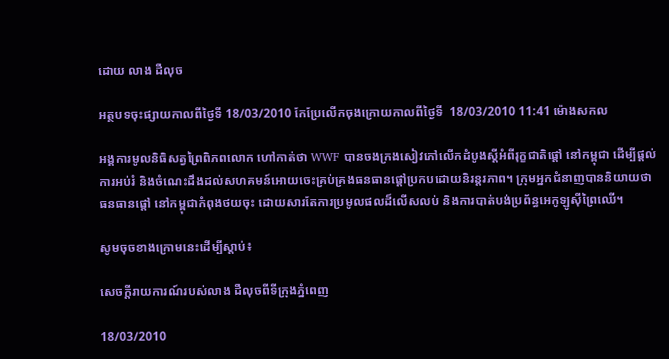ដោយ លាង ដឺលុច

អត្ថបទចុះផ្សាយកាលពីថ្ងៃទី 18/03/2010 កែប្រែលើកចុងក្រោយកាលពីថ្ងៃទី  18/03/2010 11:41 ម៉ោងសកល

អង្គការមូលនិធិសត្វព្រៃពិភពលោក ហៅកាត់ថា WWF បានចងក្រងសៀវភៅលើកដំបូងស្តីអំពីរុក្ខជាតិផ្តៅ នៅកម្ពុជា ដើម្បីផ្តល់ការអប់រំ និងចំណេះដឹងដល់សហគមន៍អោយចេះគ្រប់គ្រងធនធានផ្តៅប្រកបដោយនិរន្តរភាព។ ក្រុមអ្នកជំនាញបាននិយាយថា ធនធានផ្តៅ នៅកម្ពុជាកំពុងថយចុះ ដោយសារតែការប្រមូលផលដ៏លើសលប់ និងការបាត់បង់ប្រព័ន្ធអេកូឡូស៊ីព្រៃឈើ។

សូមចុចខាងក្រោមនេះដើម្បីស្តាប់៖

សេចក្តីរាយការណ៍របស់លាង ដឺលុចពីទីក្រុងភ្នំពេញ

18/03/2010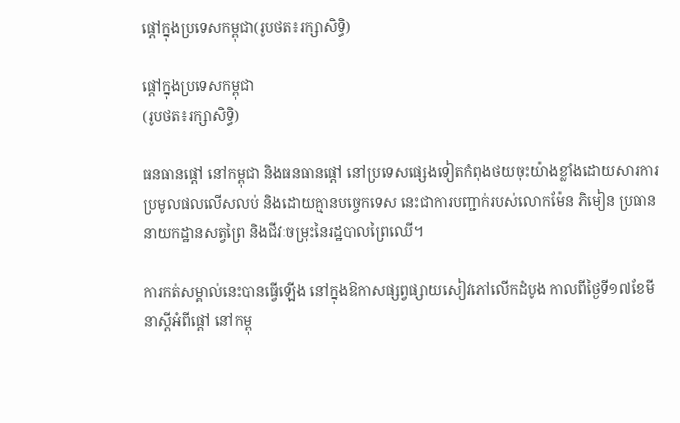ផ្តៅក្នុងប្រទេសកម្ពុជា(រូបថត៖រក្សាសិទ្ធិ)

ផ្តៅក្នុងប្រទេសកម្ពុជា
(រូបថត៖រក្សាសិទ្ធិ)

ធនធានផ្តៅ នៅកម្ពុជា និងធនធានផ្តៅ នៅប្រទេសផ្សេងទៀតកំពុងថយចុះយ៉ាងខ្លាំងដោយសារការប្រមូលផលលើសលប់ និងដោយគ្មានបច្ចេកទេស នេះជាការបញ្ជាក់របស់លោកម៉ែន ភិមៀន ប្រធាននាយកដ្ឋានសត្វព្រៃ និងជីវៈចម្រុះនៃរដ្ឋបាលព្រៃឈើ។

ការកត់សម្គាល់នេះបានធ្វើឡើង នៅក្នុងឱកាសផ្សព្វផ្សាយសៀវភៅលើកដំបូង កាលពីថ្ងៃទី១៧ខែមីនាស្តីអំពីផ្តៅ នៅកម្ពុ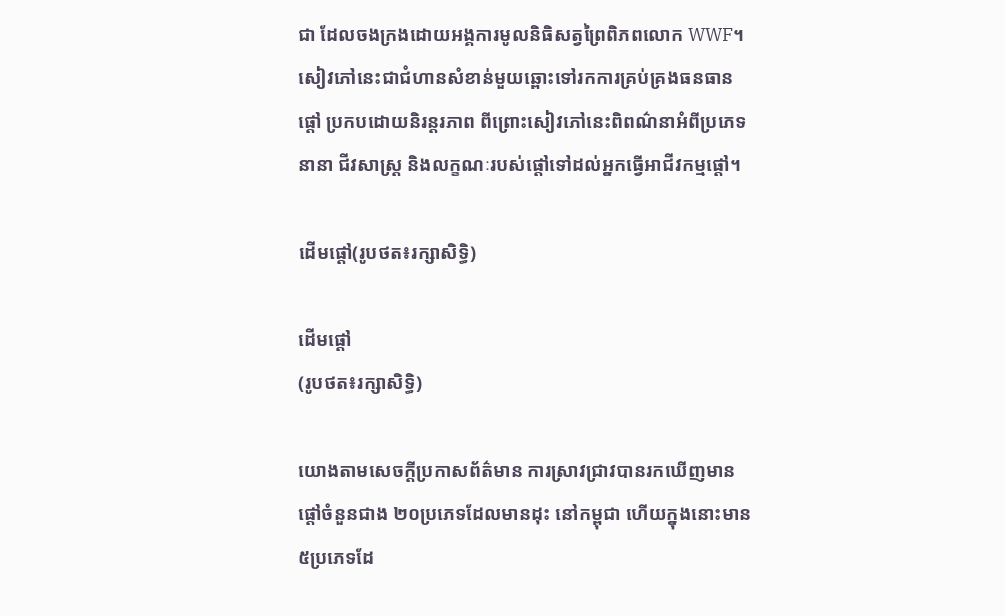ជា ដែលចងក្រងដោយអង្គការមូលនិធិសត្វព្រៃពិភពលោក WWF។ សៀវភៅនេះជាជំហានសំខាន់មួយឆ្ពោះទៅរកការគ្រប់គ្រងធនធានផ្តៅ ប្រកបដោយនិរន្តរភាព ពីព្រោះសៀវភៅនេះពិពណ៌នាអំពីប្រភេទនានា ជីវសាស្ត្រ និងលក្ខណៈរបស់ផ្តៅទៅដល់អ្នកធ្វើអាជីវកម្មផ្តៅ។

ដើមផ្តៅ(រូបថត៖រក្សាសិទ្ធិ)

ដើមផ្តៅ
(រូបថត៖រក្សាសិទ្ធិ)

យោងតាមសេចក្តីប្រកាសព័ត៌មាន ការស្រាវជ្រាវបានរកឃើញមានផ្តៅចំនួនជាង ២០ប្រភេទដែលមានដុះ នៅកម្ពុជា ហើយក្នុងនោះមាន ៥ប្រភេទដែ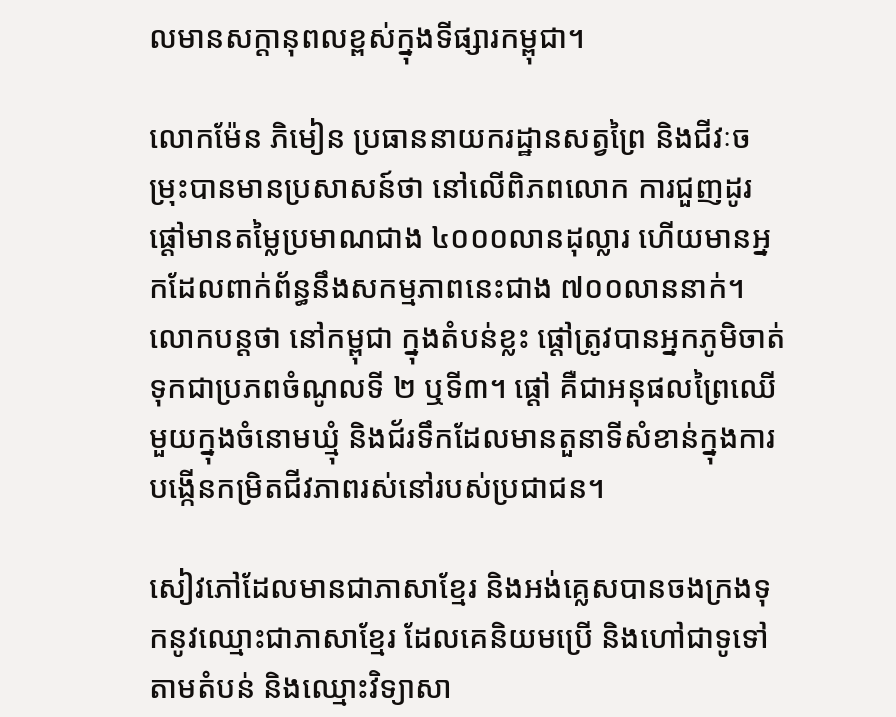លមានសក្តានុពលខ្ពស់ក្នុងទីផ្សារកម្ពុជា។

លោកម៉ែន ភិមៀន ប្រធាននាយករដ្ឋានសត្វព្រៃ និងជីវៈចម្រុះបានមានប្រសាសន៍ថា នៅលើពិភពលោក ការជួញដូរផ្តៅមានតម្លៃប្រមាណជាង ៤០០០លានដុល្លារ ហើយមានអ្នកដែលពាក់ព័ន្ធនឹងសកម្មភាពនេះជាង ៧០០លាននាក់។ លោកបន្តថា នៅកម្ពុជា ក្នុងតំបន់ខ្លះ ផ្តៅត្រូវបានអ្នកភូមិចាត់ទុកជាប្រភពចំណូលទី ២ ឬទី៣។ ផ្តៅ គឺជាអនុផលព្រៃឈើមួយក្នុងចំនោមឃ្មុំ និងជ័រទឹកដែលមានតួនាទីសំខាន់ក្នុងការបង្កើនកម្រិតជីវភាពរស់នៅរបស់ប្រជាជន។

សៀវភៅដែលមានជាភាសាខ្មែរ និងអង់គ្លេសបានចងក្រងទុកនូវឈ្មោះជាភាសាខ្មែរ ដែលគេនិយមប្រើ និងហៅជាទូទៅតាមតំបន់ និងឈ្មោះវិទ្យាសា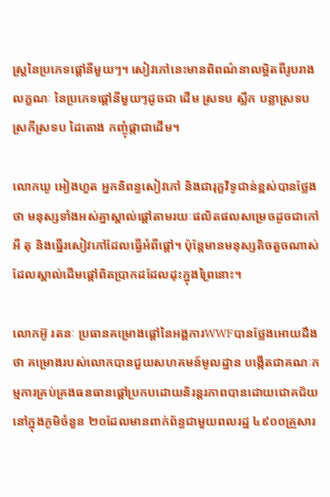ស្ត្រនៃប្រភេទផ្តៅនីមួយៗ។ សៀវភៅនេះមានពិពណ៌នាលម្អិតពីរូបរាង លក្ខណៈ នៃប្រភេទផ្តៅនីមួយៗដូចជា ដើម ស្រទប ស្លឹក បន្លាស្រទប ស្រកីស្រទប ដៃតោង កញ្ចុំផ្កាជាដើម។

លោកឃូ អៀងហួត អ្នកនិពន្ធសៀវភៅ និងជារុក្ខវិទូជាន់ខ្ពស់បានថ្លែងថា មនុស្សទាំងអស់គ្នាស្គាល់ផ្តៅតាមរយៈផលិតផលសម្រេចដូចជាកៅអី តុ និងធ្នើរសៀវភៅដែលធ្វើអំពីផ្តៅ។ ប៉ុន្តែមានមនុស្សតិចតួចណាស់ដែលស្គាល់ដើមផ្តៅពិតប្រាកដដែលដុះក្នុងព្រៃនោះ។

លោកអ៊ូ រតនៈ ប្រធានគម្រោងផ្តៅនៃអង្គការWWFបានថ្លែងអោយដឹងថា គម្រោងរបស់លោកបានជួយសហគមន៍មូលដ្ឋាន បង្កើតជាគណៈកម្មការគ្រប់គ្រងធនធានផ្តៅប្រកបដោយនិរន្តរភាពបានដោយជោគជ័យ នៅក្នុងភូមិចំនួន ២០ដែលមានពាក់ព័ន្ធជាមួយពលរដ្ឋ ៤៩០០គ្រួសារ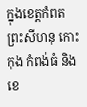ក្នុងខេត្តកំពត ព្រះសីហនុ កោះកុង កំពង់ធំ និងខេ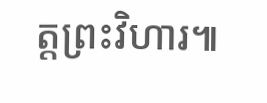ត្តព្រះវិហារ៕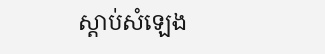ស្តាប់សំឡេង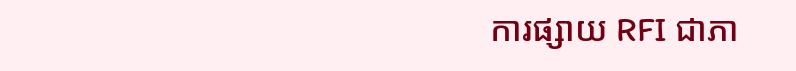ការផ្សាយ RFI ជាភា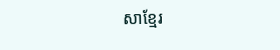សាខ្មែរ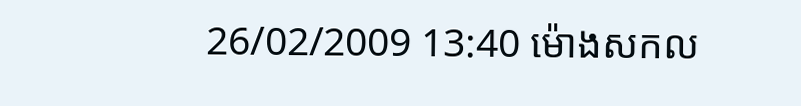26/02/2009 13:40 ម៉ោងសកល